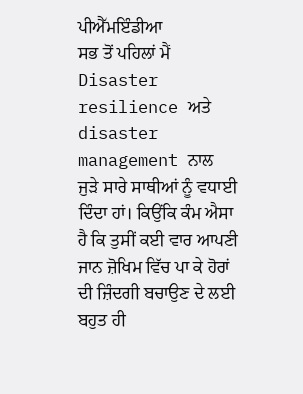ਪੀਐੱਮਇੰਡੀਆ
ਸਭ ਤੋਂ ਪਹਿਲਾਂ ਮੈਂ Disaster resilience ਅਤੇ disaster management ਨਾਲ ਜੁੜੇ ਸਾਰੇ ਸਾਥੀਆਂ ਨੂੰ ਵਧਾਈ ਦਿੰਦਾ ਹਾਂ। ਕਿਉਂਕਿ ਕੰਮ ਐਸਾ ਹੈ ਕਿ ਤੁਸੀਂ ਕਈ ਵਾਰ ਆਪਣੀ ਜਾਨ ਜ਼ੋਖਿਮ ਵਿੱਚ ਪਾ ਕੇ ਹੋਰਾਂ ਦੀ ਜ਼ਿੰਦਗੀ ਬਚਾਉਣ ਦੇ ਲਈ ਬਹੁਤ ਹੀ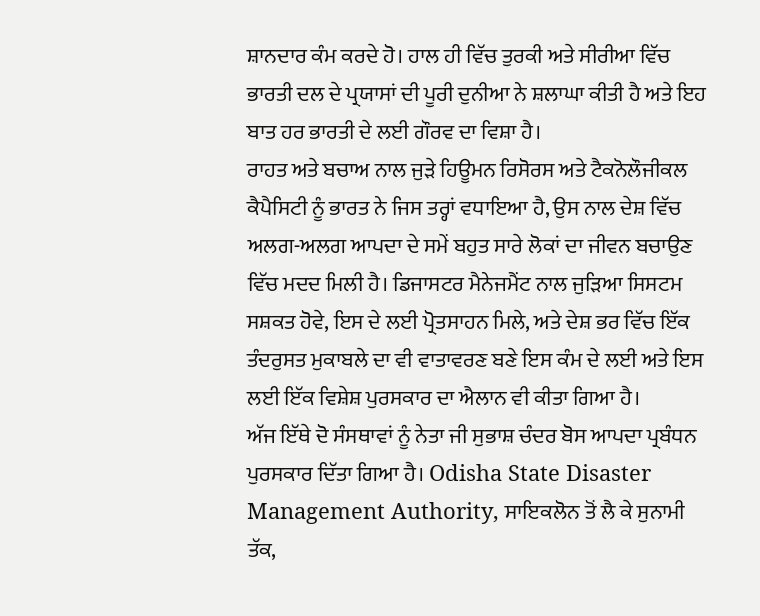ਸ਼ਾਨਦਾਰ ਕੰਮ ਕਰਦੇ ਹੋ। ਹਾਲ ਹੀ ਵਿੱਚ ਤੁਰਕੀ ਅਤੇ ਸੀਰੀਆ ਵਿੱਚ ਭਾਰਤੀ ਦਲ ਦੇ ਪ੍ਰਯਾਸਾਂ ਦੀ ਪੂਰੀ ਦੁਨੀਆ ਨੇ ਸ਼ਲਾਘਾ ਕੀਤੀ ਹੈ ਅਤੇ ਇਹ ਬਾਤ ਹਰ ਭਾਰਤੀ ਦੇ ਲਈ ਗੌਰਵ ਦਾ ਵਿਸ਼ਾ ਹੈ।
ਰਾਹਤ ਅਤੇ ਬਚਾਅ ਨਾਲ ਜੁੜੇ ਹਿਊਮਨ ਰਿਸੋਰਸ ਅਤੇ ਟੈਕਨੋਲੌਜੀਕਲ ਕੈਪੈਸਿਟੀ ਨੂੰ ਭਾਰਤ ਨੇ ਜਿਸ ਤਰ੍ਹਾਂ ਵਧਾਇਆ ਹੈ, ਉਸ ਨਾਲ ਦੇਸ਼ ਵਿੱਚ ਅਲਗ-ਅਲਗ ਆਪਦਾ ਦੇ ਸਮੇਂ ਬਹੁਤ ਸਾਰੇ ਲੋਕਾਂ ਦਾ ਜੀਵਨ ਬਚਾਉਣ ਵਿੱਚ ਮਦਦ ਮਿਲੀ ਹੈ। ਡਿਜਾਸਟਰ ਮੈਨੇਜਮੈਂਟ ਨਾਲ ਜੁੜਿਆ ਸਿਸਟਮ ਸਸ਼ਕਤ ਹੋਵੇ, ਇਸ ਦੇ ਲਈ ਪ੍ਰੋਤਸਾਹਨ ਮਿਲੇ, ਅਤੇ ਦੇਸ਼ ਭਰ ਵਿੱਚ ਇੱਕ ਤੰਦਰੁਸਤ ਮੁਕਾਬਲੇ ਦਾ ਵੀ ਵਾਤਾਵਰਣ ਬਣੇ ਇਸ ਕੰਮ ਦੇ ਲਈ ਅਤੇ ਇਸ ਲਈ ਇੱਕ ਵਿਸ਼ੇਸ਼ ਪੁਰਸਕਾਰ ਦਾ ਐਲਾਨ ਵੀ ਕੀਤਾ ਗਿਆ ਹੈ।
ਅੱਜ ਇੱਥੇ ਦੋ ਸੰਸਥਾਵਾਂ ਨੂੰ ਨੇਤਾ ਜੀ ਸੁਭਾਸ਼ ਚੰਦਰ ਬੋਸ ਆਪਦਾ ਪ੍ਰਬੰਧਨ ਪੁਰਸਕਾਰ ਦਿੱਤਾ ਗਿਆ ਹੈ। Odisha State Disaster Management Authority, ਸਾਇਕਲੋਨ ਤੋਂ ਲੈ ਕੇ ਸੁਨਾਮੀ ਤੱਕ,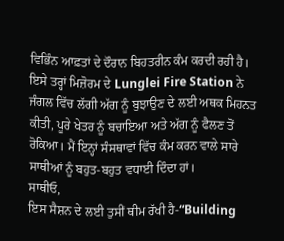ਵਿਭਿੰਨ ਆਫ਼ਤਾਂ ਦੇ ਦੌਰਾਨ ਬਿਹਤਰੀਨ ਕੰਮ ਕਰਦੀ ਰਹੀ ਹੈ। ਇਸੇ ਤਰ੍ਹਾਂ ਮਿਜ਼ੋਰਮ ਦੇ Lunglei Fire Station ਨੇ ਜੰਗਲ ਵਿੱਚ ਲੱਗੀ ਅੱਗ ਨੂੰ ਬੁਝਾਉਣ ਦੇ ਲਈ ਅਥਕ ਮਿਹਨਤ ਕੀਤੀ, ਪੂਰੇ ਖੇਤਰ ਨੂੰ ਬਚਾਇਆ ਅਤੇ ਅੱਗ ਨੂੰ ਫੈਲਣ ਤੋਂ ਰੋਕਿਆ। ਮੈਂ ਇਨ੍ਹਾਂ ਸੰਸਥਾਵਾਂ ਵਿੱਚ ਕੰਮ ਕਰਨ ਵਾਲੇ ਸਾਰੇ ਸਾਥੀਆਂ ਨੂੰ ਬਹੁਤ-ਬਹੁਤ ਵਧਾਈ ਦਿੰਦਾ ਹਾਂ।
ਸਾਥੀਓ,
ਇਸ ਸੈਸ਼ਨ ਦੇ ਲਈ ਤੁਸੀਂ ਥੀਮ ਰੱਖੀ ਹੈ-“Building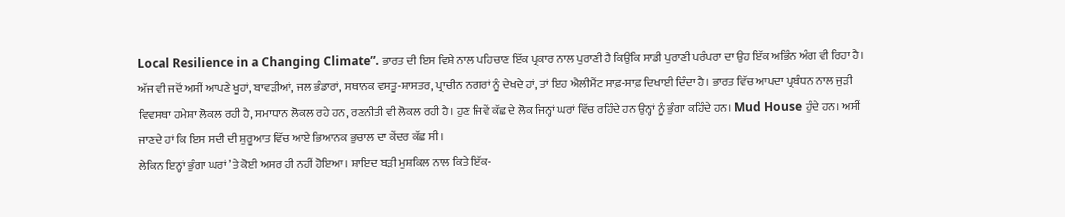Local Resilience in a Changing Climate”. ਭਾਰਤ ਦੀ ਇਸ ਵਿਸ਼ੇ ਨਾਲ ਪਹਿਚਾਣ ਇੱਕ ਪ੍ਰਕਾਰ ਨਾਲ ਪੁਰਾਣੀ ਹੈ ਕਿਉਂਕਿ ਸਾਡੀ ਪੁਰਾਣੀ ਪਰੰਪਰਾ ਦਾ ਉਹ ਇੱਕ ਅਭਿੰਨ ਅੰਗ ਵੀ ਰਿਹਾ ਹੈ। ਅੱਜ ਵੀ ਜਦੋਂ ਅਸੀਂ ਆਪਣੇ ਖੂਹਾਂ, ਬਾਵੜੀਆਂ, ਜਲ ਭੰਡਾਰਾਂ, ਸਥਾਨਕ ਵਸਤੂ-ਸ਼ਾਸਤਰ, ਪ੍ਰਾਚੀਨ ਨਗਰਾਂ ਨੂੰ ਦੇਖਦੇ ਹਾਂ, ਤਾਂ ਇਹ ਐਲੀਮੈਂਟ ਸਾਫ਼-ਸਾਫ਼ ਦਿਖਾਈ ਦਿੰਦਾ ਹੈ। ਭਾਰਤ ਵਿੱਚ ਆਪਦਾ ਪ੍ਰਬੰਧਨ ਨਾਲ ਜੁੜੀ ਵਿਵਸਥਾ ਹਮੇਸ਼ਾ ਲੋਕਲ ਰਹੀ ਹੈ, ਸਮਾਧਾਨ ਲੋਕਲ ਰਹੇ ਹਨ, ਰਣਨੀਤੀ ਵੀ ਲੋਕਲ ਰਹੀ ਹੈ। ਹੁਣ ਜਿਵੇਂ ਕੱਛ ਦੇ ਲੋਕ ਜਿਨ੍ਹਾਂ ਘਰਾਂ ਵਿੱਚ ਰਹਿੰਦੇ ਹਨ ਉਨ੍ਹਾਂ ਨੂੰ ਭੁੰਗਾ ਕਹਿੰਦੇ ਹਨ। Mud House ਹੁੰਦੇ ਹਨ। ਅਸੀਂ ਜਾਣਦੇ ਹਾਂ ਕਿ ਇਸ ਸਦੀ ਦੀ ਸ਼ੁਰੂਆਤ ਵਿੱਚ ਆਏ ਭਿਆਨਕ ਭੁਚਾਲ ਦਾ ਕੇਂਦਰ ਕੱਛ ਸੀ।
ਲੇਕਿਨ ਇਨ੍ਹਾਂ ਭੁੰਗਾ ਘਰਾਂ ’ਤੇ ਕੋਈ ਅਸਰ ਹੀ ਨਹੀਂ ਹੋਇਆ। ਸ਼ਾਇਦ ਬੜੀ ਮੁਸ਼ਕਿਲ ਨਾਲ ਕਿਤੇ ਇੱਕ-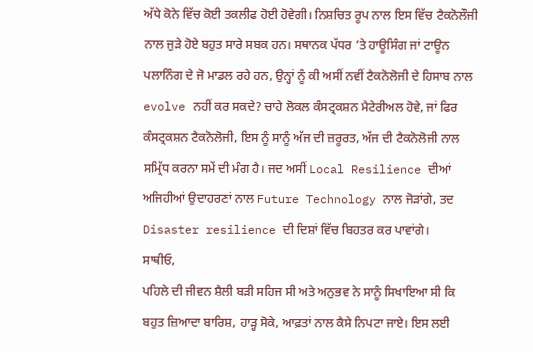ਅੱਧੇ ਕੋਨੇ ਵਿੱਚ ਕੋਈ ਤਕਲੀਫ ਹੋਈ ਹੋਵੇਗੀ। ਨਿਸ਼ਚਿਤ ਰੂਪ ਨਾਲ ਇਸ ਵਿੱਚ ਟੈਕਨੋਲੌਜੀ ਨਾਲ ਜੁੜੇ ਹੋਏ ਬਹੁਤ ਸਾਰੇ ਸਬਕ ਹਨ। ਸਥਾਨਕ ਪੱਧਰ ’ਤੇ ਹਾਊਸਿੰਗ ਜਾਂ ਟਾਊਨ ਪਲਾਨਿੰਗ ਦੇ ਜੋ ਮਾਡਲ ਰਹੇ ਹਨ, ਉਨ੍ਹਾਂ ਨੂੰ ਕੀ ਅਸੀਂ ਨਵੀਂ ਟੈਕਨੋਲੋਜੀ ਦੇ ਹਿਸਾਬ ਨਾਲ evolve ਨਹੀਂ ਕਰ ਸਕਦੇ? ਚਾਹੇ ਲੋਕਲ ਕੰਸਟ੍ਰਕਸ਼ਨ ਮੈਟੇਰੀਅਲ ਹੋਵੇ, ਜਾਂ ਫਿਰ ਕੰਸਟ੍ਰਕਸ਼ਨ ਟੈਕਨੋਲੋਜੀ, ਇਸ ਨੂੰ ਸਾਨੂੰ ਅੱਜ ਦੀ ਜ਼ਰੂਰਤ, ਅੱਜ ਦੀ ਟੈਕਨੋਲੋਜੀ ਨਾਲ ਸਮ੍ਰਿੱਧ ਕਰਨਾ ਸਮੇਂ ਦੀ ਮੰਗ ਹੈ। ਜਦ ਅਸੀਂ Local Resilience ਦੀਆਂ ਅਜਿਹੀਆਂ ਉਦਾਹਰਣਾਂ ਨਾਲ Future Technology ਨਾਲ ਜੋੜਾਂਗੇ, ਤਦ Disaster resilience ਦੀ ਦਿਸ਼ਾਂ ਵਿੱਚ ਬਿਹਤਰ ਕਰ ਪਾਵਾਂਗੇ।
ਸਾਥੀਓ,
ਪਹਿਲੇ ਦੀ ਜੀਵਨ ਸ਼ੈਲੀ ਬੜੀ ਸਹਿਜ ਸੀ ਅਤੇ ਅਨੁਭਵ ਨੇ ਸਾਨੂੰ ਸਿਖਾਇਆ ਸੀ ਕਿ ਬਹੁਤ ਜ਼ਿਆਦਾ ਬਾਰਿਸ਼, ਹਾੜ੍ਹ ਸੋਕੇ, ਆਫ਼ਤਾਂ ਨਾਲ ਕੈਸੇ ਨਿਪਟਾ ਜਾਏ। ਇਸ ਲਈ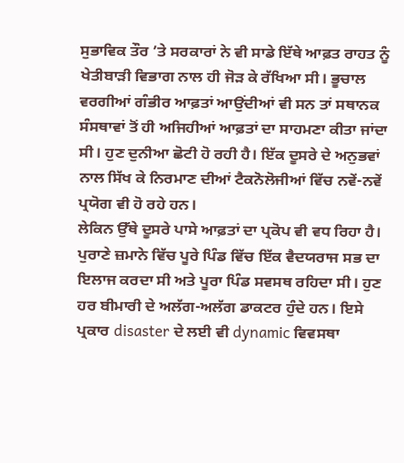ਸੁਭਾਵਿਕ ਤੌਰ ’ਤੇ ਸਰਕਾਰਾਂ ਨੇ ਵੀ ਸਾਡੇ ਇੱਥੇ ਆਫ਼ਤ ਰਾਹਤ ਨੂੰ ਖੇਤੀਬਾੜੀ ਵਿਭਾਗ ਨਾਲ ਹੀ ਜੋੜ ਕੇ ਰੱਖਿਆ ਸੀ। ਭੂਚਾਲ ਵਰਗੀਆਂ ਗੰਭੀਰ ਆਫ਼ਤਾਂ ਆਉਂਦੀਆਂ ਵੀ ਸਨ ਤਾਂ ਸਥਾਨਕ ਸੰਸਥਾਵਾਂ ਤੋਂ ਹੀ ਅਜਿਹੀਆਂ ਆਫ਼ਤਾਂ ਦਾ ਸਾਹਮਣਾ ਕੀਤਾ ਜਾਂਦਾ ਸੀ। ਹੁਣ ਦੁਨੀਆ ਛੋਟੀ ਹੋ ਰਹੀ ਹੈ। ਇੱਕ ਦੂਸਰੇ ਦੇ ਅਨੁਭਵਾਂ ਨਾਲ ਸਿੱਖ ਕੇ ਨਿਰਮਾਣ ਦੀਆਂ ਟੈਕਨੋਲੋਜੀਆਂ ਵਿੱਚ ਨਵੇਂ-ਨਵੇਂ ਪ੍ਰਯੋਗ ਵੀ ਹੋ ਰਹੇ ਹਨ।
ਲੇਕਿਨ ਉੱਥੇ ਦੂਸਰੇ ਪਾਸੇ ਆਫ਼ਤਾਂ ਦਾ ਪ੍ਰਕੋਪ ਵੀ ਵਧ ਰਿਹਾ ਹੈ। ਪੁਰਾਣੇ ਜ਼ਮਾਨੇ ਵਿੱਚ ਪੂਰੇ ਪਿੰਡ ਵਿੱਚ ਇੱਕ ਵੈਦਯਰਾਜ ਸਭ ਦਾ ਇਲਾਜ ਕਰਦਾ ਸੀ ਅਤੇ ਪੂਰਾ ਪਿੰਡ ਸਵਸਥ ਰਹਿਦਾ ਸੀ। ਹੁਣ ਹਰ ਬੀਮਾਰੀ ਦੇ ਅਲੱਗ-ਅਲੱਗ ਡਾਕਟਰ ਹੁੰਦੇ ਹਨ। ਇਸੇ ਪ੍ਰਕਾਰ disaster ਦੇ ਲਈ ਵੀ dynamic ਵਿਵਸਥਾ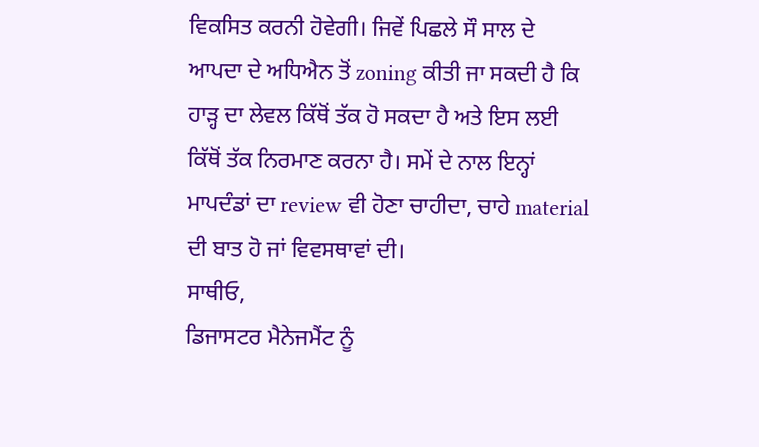ਵਿਕਸਿਤ ਕਰਨੀ ਹੋਵੇਗੀ। ਜਿਵੇਂ ਪਿਛਲੇ ਸੌ ਸਾਲ ਦੇ ਆਪਦਾ ਦੇ ਅਧਿਐਨ ਤੋਂ zoning ਕੀਤੀ ਜਾ ਸਕਦੀ ਹੈ ਕਿ ਹਾੜ੍ਹ ਦਾ ਲੇਵਲ ਕਿੱਥੋਂ ਤੱਕ ਹੋ ਸਕਦਾ ਹੈ ਅਤੇ ਇਸ ਲਈ ਕਿੱਥੋਂ ਤੱਕ ਨਿਰਮਾਣ ਕਰਨਾ ਹੈ। ਸਮੇਂ ਦੇ ਨਾਲ ਇਨ੍ਹਾਂ ਮਾਪਦੰਡਾਂ ਦਾ review ਵੀ ਹੋਣਾ ਚਾਹੀਦਾ, ਚਾਹੇ material ਦੀ ਬਾਤ ਹੋ ਜਾਂ ਵਿਵਸਥਾਵਾਂ ਦੀ।
ਸਾਥੀਓ,
ਡਿਜਾਸਟਰ ਮੈਨੇਜਮੈਂਟ ਨੂੰ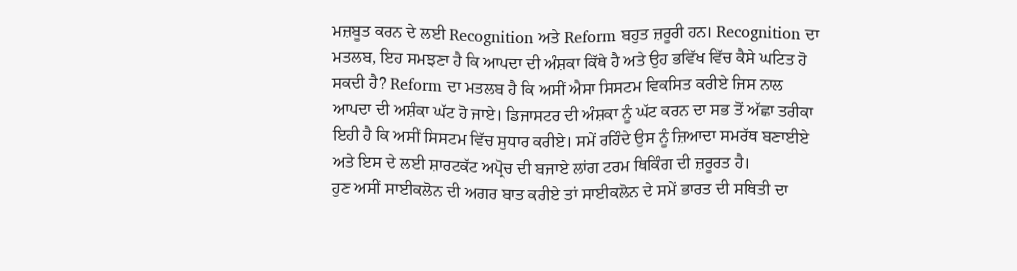ਮਜ਼ਬੂਤ ਕਰਨ ਦੇ ਲਈ Recognition ਅਤੇ Reform ਬਹੁਤ ਜ਼ਰੂਰੀ ਹਨ। Recognition ਦਾ ਮਤਲਬ, ਇਹ ਸਮਝਣਾ ਹੈ ਕਿ ਆਪਦਾ ਦੀ ਅੰਸ਼ਕਾ ਕਿੱਥੇ ਹੈ ਅਤੇ ਉਹ ਭਵਿੱਖ ਵਿੱਚ ਕੈਸੇ ਘਟਿਤ ਹੋ ਸਕਦੀ ਹੈ? Reform ਦਾ ਮਤਲਬ ਹੈ ਕਿ ਅਸੀਂ ਐਸਾ ਸਿਸਟਮ ਵਿਕਸਿਤ ਕਰੀਏ ਜਿਸ ਨਾਲ ਆਪਦਾ ਦੀ ਅਸ਼ੰਕਾ ਘੱਟ ਹੋ ਜਾਏ। ਡਿਜਾਸਟਰ ਦੀ ਅੰਸ਼ਕਾ ਨੂੰ ਘੱਟ ਕਰਨ ਦਾ ਸਭ ਤੋਂ ਅੱਛਾ ਤਰੀਕਾ ਇਹੀ ਹੈ ਕਿ ਅਸੀਂ ਸਿਸਟਮ ਵਿੱਚ ਸੁਧਾਰ ਕਰੀਏ। ਸਮੇਂ ਰਹਿੰਦੇ ਉਸ ਨੂੰ ਜ਼ਿਆਦਾ ਸਮਰੱਥ ਬਣਾਈਏ ਅਤੇ ਇਸ ਦੇ ਲਈ ਸ਼ਾਰਟਕੱਟ ਅਪ੍ਰੋਚ ਦੀ ਬਜਾਏ ਲਾਂਗ ਟਰਮ ਥਿਕਿੰਗ ਦੀ ਜ਼ਰੂਰਤ ਹੈ।
ਹੁਣ ਅਸੀਂ ਸਾਈਕਲੋਨ ਦੀ ਅਗਰ ਬਾਤ ਕਰੀਏ ਤਾਂ ਸਾਈਕਲੋਨ ਦੇ ਸਮੇਂ ਭਾਰਤ ਦੀ ਸਥਿਤੀ ਦਾ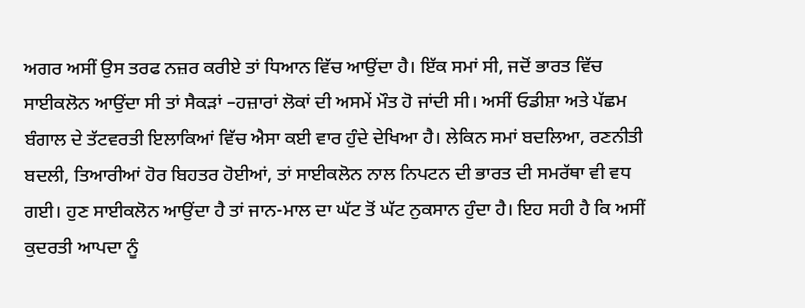ਅਗਰ ਅਸੀਂ ਉਸ ਤਰਫ ਨਜ਼ਰ ਕਰੀਏ ਤਾਂ ਧਿਆਨ ਵਿੱਚ ਆਉਂਦਾ ਹੈ। ਇੱਕ ਸਮਾਂ ਸੀ, ਜਦੋਂ ਭਾਰਤ ਵਿੱਚ ਸਾਈਕਲੋਨ ਆਉਂਦਾ ਸੀ ਤਾਂ ਸੈਕੜਾਂ –ਹਜ਼ਾਰਾਂ ਲੋਕਾਂ ਦੀ ਅਸਮੇਂ ਮੌਤ ਹੋ ਜਾਂਦੀ ਸੀ। ਅਸੀਂ ਓਡੀਸ਼ਾ ਅਤੇ ਪੱਛਮ ਬੰਗਾਲ ਦੇ ਤੱਟਵਰਤੀ ਇਲਾਕਿਆਂ ਵਿੱਚ ਐਸਾ ਕਈ ਵਾਰ ਹੁੰਦੇ ਦੇਖਿਆ ਹੈ। ਲੇਕਿਨ ਸਮਾਂ ਬਦਲਿਆ, ਰਣਨੀਤੀ ਬਦਲੀ, ਤਿਆਰੀਆਂ ਹੋਰ ਬਿਹਤਰ ਹੋਈਆਂ, ਤਾਂ ਸਾਈਕਲੋਨ ਨਾਲ ਨਿਪਟਨ ਦੀ ਭਾਰਤ ਦੀ ਸਮਰੱਥਾ ਵੀ ਵਧ ਗਈ। ਹੁਣ ਸਾਈਕਲੋਨ ਆਉਂਦਾ ਹੈ ਤਾਂ ਜਾਨ-ਮਾਲ ਦਾ ਘੱਟ ਤੋਂ ਘੱਟ ਨੁਕਸਾਨ ਹੁੰਦਾ ਹੈ। ਇਹ ਸਹੀ ਹੈ ਕਿ ਅਸੀਂ ਕੁਦਰਤੀ ਆਪਦਾ ਨੂੰ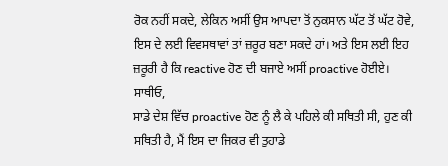ਰੋਕ ਨਹੀਂ ਸਕਦੇ, ਲੇਕਿਨ ਅਸੀਂ ਉਸ ਆਪਦਾ ਤੋਂ ਨੁਕਸਾਨ ਘੱਟ ਤੋਂ ਘੱਟ ਹੋਵੇ, ਇਸ ਦੇ ਲਈ ਵਿਵਸਥਾਵਾਂ ਤਾਂ ਜ਼ਰੂਰ ਬਣਾ ਸਕਦੇ ਹਾਂ। ਅਤੇ ਇਸ ਲਈ ਇਹ ਜ਼ਰੂਰੀ ਹੈ ਕਿ reactive ਹੋਣ ਦੀ ਬਜਾਏ ਅਸੀਂ proactive ਹੋਈਏ।
ਸਾਥੀਓ,
ਸਾਡੇ ਦੇਸ਼ ਵਿੱਚ proactive ਹੋਣ ਨੂੰ ਲੈ ਕੇ ਪਹਿਲੇ ਕੀ ਸਥਿਤੀ ਸੀ, ਹੁਣ ਕੀ ਸਥਿਤੀ ਹੈ, ਮੈਂ ਇਸ ਦਾ ਜਿਕਰ ਵੀ ਤੁਹਾਡੇ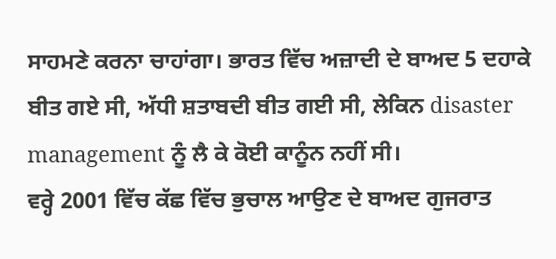ਸਾਹਮਣੇ ਕਰਨਾ ਚਾਹਾਂਗਾ। ਭਾਰਤ ਵਿੱਚ ਅਜ਼ਾਦੀ ਦੇ ਬਾਅਦ 5 ਦਹਾਕੇ ਬੀਤ ਗਏ ਸੀ, ਅੱਧੀ ਸ਼ਤਾਬਦੀ ਬੀਤ ਗਈ ਸੀ, ਲੇਕਿਨ disaster management ਨੂੰ ਲੈ ਕੇ ਕੋਈ ਕਾਨੂੰਨ ਨਹੀਂ ਸੀ।
ਵਰ੍ਹੇ 2001 ਵਿੱਚ ਕੱਛ ਵਿੱਚ ਭੁਚਾਲ ਆਉਣ ਦੇ ਬਾਅਦ ਗੁਜਰਾਤ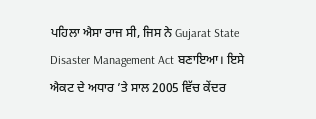ਪਹਿਲਾ ਐਸਾ ਰਾਜ ਸੀ, ਜਿਸ ਨੇ Gujarat State Disaster Management Act ਬਣਾਇਆ। ਇਸੇ ਐਕਟ ਦੇ ਅਧਾਰ ’ਤੇ ਸਾਲ 2005 ਵਿੱਚ ਕੇਂਦਰ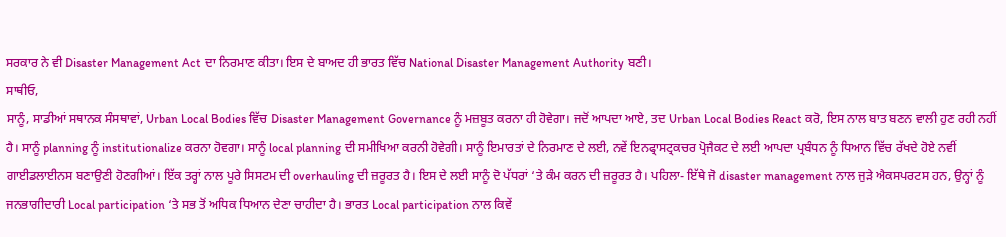ਸਰਕਾਰ ਨੇ ਵੀ Disaster Management Act ਦਾ ਨਿਰਮਾਣ ਕੀਤਾ। ਇਸ ਦੇ ਬਾਅਦ ਹੀ ਭਾਰਤ ਵਿੱਚ National Disaster Management Authority ਬਣੀ।
ਸਾਥੀਓ,
ਸਾਨੂੰ, ਸਾਡੀਆਂ ਸਥਾਨਕ ਸੰਸਥਾਵਾਂ, Urban Local Bodies ਵਿੱਚ Disaster Management Governance ਨੂੰ ਮਜ਼ਬੂਤ ਕਰਨਾ ਹੀ ਹੋਵੇਗਾ। ਜਦੋਂ ਆਪਦਾ ਆਏ, ਤਦ Urban Local Bodies React ਕਰੋ, ਇਸ ਨਾਲ ਬਾਤ ਬਣਨ ਵਾਲੀ ਹੁਣ ਰਹੀ ਨਹੀਂ ਹੈ। ਸਾਨੂੰ planning ਨੂੰ institutionalize ਕਰਨਾ ਹੋਵਗਾ। ਸਾਨੂੰ local planning ਦੀ ਸਮੀਖਿਆ ਕਰਨੀ ਹੋਵੇਗੀ। ਸਾਨੂੰ ਇਮਾਰਤਾਂ ਦੇ ਨਿਰਮਾਣ ਦੇ ਲਈ, ਨਵੇਂ ਇਨਫ੍ਰਾਸਟ੍ਰਕਚਰ ਪ੍ਰੋਜੈਕਟ ਦੇ ਲਈ ਆਪਦਾ ਪ੍ਰਬੰਧਨ ਨੂੰ ਧਿਆਨ ਵਿੱਚ ਰੱਖਦੇ ਹੋਏ ਨਵੀਂ ਗਾਈਡਲਾਈਨਸ ਬਣਾਉਣੀ ਹੋਣਗੀਆਂ। ਇੱਕ ਤਰ੍ਹਾਂ ਨਾਲ ਪੂਰੇ ਸਿਸਟਮ ਦੀ overhauling ਦੀ ਜ਼ਰੂਰਤ ਹੈ। ਇਸ ਦੇ ਲਈ ਸਾਨੂੰ ਦੋ ਪੱਧਰਾਂ ‘ਤੇ ਕੰਮ ਕਰਨ ਦੀ ਜ਼ਰੂਰਤ ਹੈ। ਪਹਿਲਾ- ਇੱਥੇ ਜੋ disaster management ਨਾਲ ਜੁੜੇ ਐਕਸਪਰਟਸ ਹਨ, ਉਨ੍ਹਾਂ ਨੂੰ ਜਨਭਾਗੀਦਾਰੀ Local participation ‘ਤੇ ਸਭ ਤੋਂ ਅਧਿਕ ਧਿਆਨ ਦੇਣਾ ਚਾਹੀਦਾ ਹੈ। ਭਾਰਤ Local participation ਨਾਲ ਕਿਵੇਂ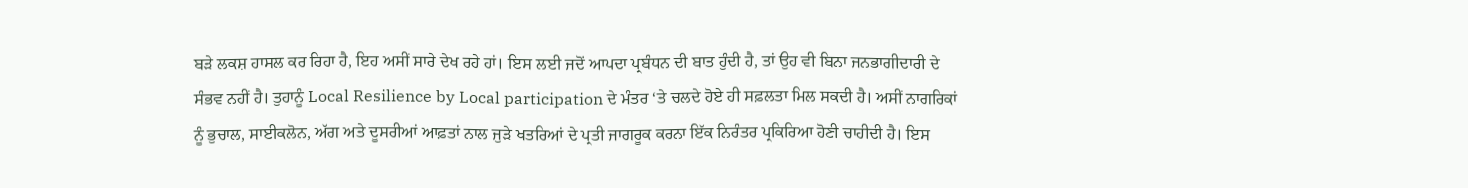ਬੜੇ ਲਕਸ਼ ਹਾਸਲ ਕਰ ਰਿਹਾ ਹੈ, ਇਹ ਅਸੀਂ ਸਾਰੇ ਦੇਖ ਰਹੇ ਹਾਂ। ਇਸ ਲਈ ਜਦੋਂ ਆਪਦਾ ਪ੍ਰਬੰਧਨ ਦੀ ਬਾਤ ਹੁੰਦੀ ਹੈ, ਤਾਂ ਉਹ ਵੀ ਬਿਨਾ ਜਨਭਾਗੀਦਾਰੀ ਦੇ ਸੰਭਵ ਨਹੀਂ ਹੈ। ਤੁਹਾਨੂੰ Local Resilience by Local participation ਦੇ ਮੰਤਰ ‘ਤੇ ਚਲਦੇ ਹੋਏ ਹੀ ਸਫ਼ਲਤਾ ਮਿਲ ਸਕਦੀ ਹੈ। ਅਸੀਂ ਨਾਗਰਿਕਾਂ ਨੂੰ ਭੁਚਾਲ, ਸਾਈਕਲੋਨ, ਅੱਗ ਅਤੇ ਦੂਸਰੀਆਂ ਆਫ਼ਤਾਂ ਨਾਲ ਜੁੜੇ ਖਤਰਿਆਂ ਦੇ ਪ੍ਰਤੀ ਜਾਗਰੂਕ ਕਰਨਾ ਇੱਕ ਨਿਰੰਤਰ ਪ੍ਰਕਿਰਿਆ ਹੋਣੀ ਚਾਹੀਦੀ ਹੈ। ਇਸ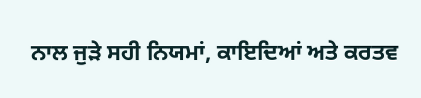ਨਾਲ ਜੁੜੇ ਸਹੀ ਨਿਯਮਾਂ, ਕਾਇਦਿਆਂ ਅਤੇ ਕਰਤਵ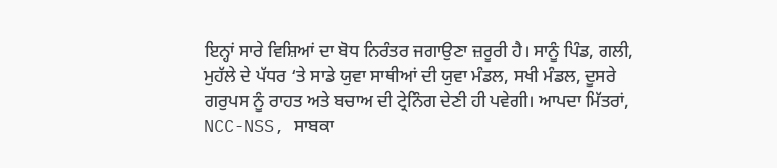ਇਨ੍ਹਾਂ ਸਾਰੇ ਵਿਸ਼ਿਆਂ ਦਾ ਬੋਧ ਨਿਰੰਤਰ ਜਗਾਉਣਾ ਜ਼ਰੂਰੀ ਹੈ। ਸਾਨੂੰ ਪਿੰਡ, ਗਲੀ, ਮੁਹੱਲੇ ਦੇ ਪੱਧਰ ‘ਤੇ ਸਾਡੇ ਯੁਵਾ ਸਾਥੀਆਂ ਦੀ ਯੁਵਾ ਮੰਡਲ, ਸਖੀ ਮੰਡਲ, ਦੂਸਰੇ ਗਰੁਪਸ ਨੂੰ ਰਾਹਤ ਅਤੇ ਬਚਾਅ ਦੀ ਟ੍ਰੇਨਿੰਗ ਦੇਣੀ ਹੀ ਪਵੇਗੀ। ਆਪਦਾ ਮਿੱਤਰਾਂ, NCC-NSS, ਸਾਬਕਾ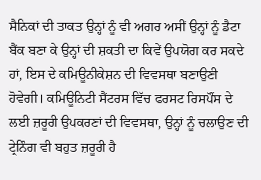ਸੈਨਿਕਾਂ ਦੀ ਤਾਕਤ ਉਨ੍ਹਾਂ ਨੂੰ ਵੀ ਅਗਰ ਅਸੀਂ ਉਨ੍ਹਾਂ ਨੂੰ ਡੈਟਾ ਬੈਂਕ ਬਣਾ ਕੇ ਉਨ੍ਹਾਂ ਦੀ ਸ਼ਕਤੀ ਦਾ ਕਿਵੇਂ ਉਪਯੋਗ ਕਰ ਸਕਦੇ ਹਾਂ, ਇਸ ਦੇ ਕਮਿਊਨੀਕੇਸ਼ਨ ਦੀ ਵਿਵਸਥਾ ਬਣਾਉਣੀ ਹੋਵੇਗੀ। ਕਮਿਊਨਿਟੀ ਸੈਂਟਰਸ ਵਿੱਚ ਫਰਸਟ ਰਿਸਪੌਂਸ ਦੇ ਲਈ ਜ਼ਰੂਰੀ ਉਪਕਰਣਾਂ ਦੀ ਵਿਵਸਥਾ, ਉਨ੍ਹਾਂ ਨੂੰ ਚਲਾਉਣ ਦੀ ਟ੍ਰੇਨਿੰਗ ਵੀ ਬਹੁਤ ਜ਼ਰੂਰੀ ਹੈ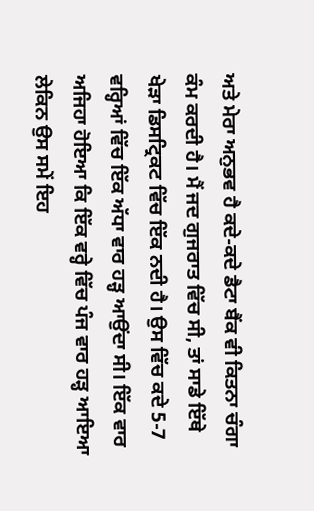ਅਤੇ ਮੇਰਾ ਅਨੁਭਵ ਹੈ ਕਦੇ-ਕਦੇ ਡੈਟਾ ਬੈਂਕ ਵੀ ਕਿਤਨਾ ਚੰਗਾ ਕੰਮ ਕਰਦੀ ਹੈ। ਮੈਂ ਜਦ ਗੁਜਰਾਤ ਵਿੱਚ ਸੀ, ਤਾਂ ਸਾਡੇ ਇੱਥੇ ਖੇੜਾ ਡਿਸਟ੍ਰਿਕਟ ਵਿੱਚ ਇੱਕ ਨਦੀ ਹੈ। ਉਸ ਵਿੱਚ ਕਦੇ 5-7 ਵਰ੍ਹਿਆਂ ਵਿੱਚ ਇੱਕ ਅੱਧਾ ਵਾਰ ਹੜ੍ਹ ਆਉਂਦਾ ਸੀ। ਇੱਕ ਵਾਰ ਅਜਿਹਾ ਹੋਇਆ ਕਿ ਇੱਕ ਵਰ੍ਹੇ ਵਿੱਚ ਪੰਜ ਵਾਰ ਹੜ੍ਹ ਆਇਆ ਲੇਕਿਨ ਉਸ ਸਮੇਂ ਇਹ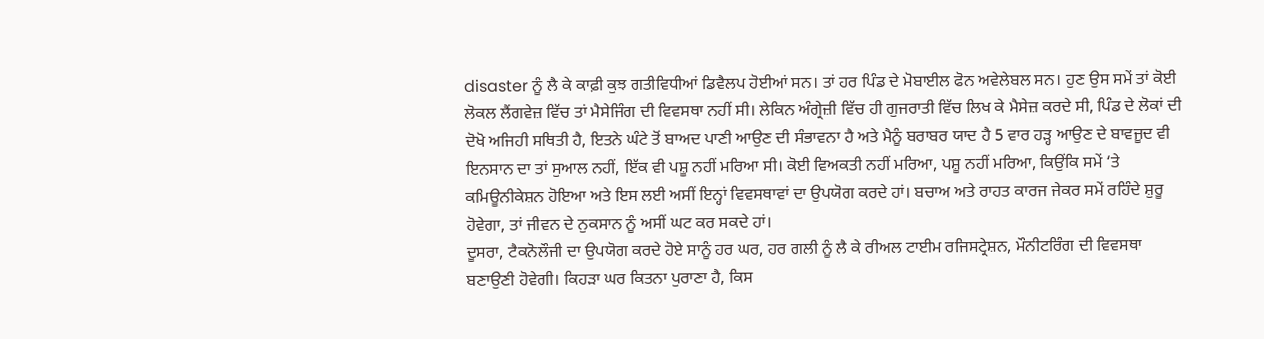disaster ਨੂੰ ਲੈ ਕੇ ਕਾਫ਼ੀ ਕੁਝ ਗਤੀਵਿਧੀਆਂ ਡਿਵੈਲਪ ਹੋਈਆਂ ਸਨ। ਤਾਂ ਹਰ ਪਿੰਡ ਦੇ ਮੋਬਾਈਲ ਫੋਨ ਅਵੇਲੇਬਲ ਸਨ। ਹੁਣ ਉਸ ਸਮੇਂ ਤਾਂ ਕੋਈ ਲੋਕਲ ਲੈਂਗਵੇਜ਼ ਵਿੱਚ ਤਾਂ ਮੈਸੇਜਿੰਗ ਦੀ ਵਿਵਸਥਾ ਨਹੀਂ ਸੀ। ਲੇਕਿਨ ਅੰਗ੍ਰੇਜ਼ੀ ਵਿੱਚ ਹੀ ਗੁਜਰਾਤੀ ਵਿੱਚ ਲਿਖ ਕੇ ਮੈਸੇਜ਼ ਕਰਦੇ ਸੀ, ਪਿੰਡ ਦੇ ਲੋਕਾਂ ਦੀ ਦੋਖੋ ਅਜਿਹੀ ਸਥਿਤੀ ਹੈ, ਇਤਨੇ ਘੰਟੇ ਤੋਂ ਬਾਅਦ ਪਾਣੀ ਆਉਣ ਦੀ ਸੰਭਾਵਨਾ ਹੈ ਅਤੇ ਮੈਨੂੰ ਬਰਾਬਰ ਯਾਦ ਹੈ 5 ਵਾਰ ਹੜ੍ਹ ਆਉਣ ਦੇ ਬਾਵਜੂਦ ਵੀ ਇਨਸਾਨ ਦਾ ਤਾਂ ਸੁਆਲ ਨਹੀਂ, ਇੱਕ ਵੀ ਪਸ਼ੂ ਨਹੀਂ ਮਰਿਆ ਸੀ। ਕੋਈ ਵਿਅਕਤੀ ਨਹੀਂ ਮਰਿਆ, ਪਸ਼ੂ ਨਹੀਂ ਮਰਿਆ, ਕਿਉਂਕਿ ਸਮੇਂ ‘ਤੇ ਕਮਿਊਨੀਕੇਸ਼ਨ ਹੋਇਆ ਅਤੇ ਇਸ ਲਈ ਅਸੀਂ ਇਨ੍ਹਾਂ ਵਿਵਸਥਾਵਾਂ ਦਾ ਉਪਯੋਗ ਕਰਦੇ ਹਾਂ। ਬਚਾਅ ਅਤੇ ਰਾਹਤ ਕਾਰਜ ਜੇਕਰ ਸਮੇਂ ਰਹਿੰਦੇ ਸ਼ੁਰੂ ਹੋਵੇਗਾ, ਤਾਂ ਜੀਵਨ ਦੇ ਨੁਕਸਾਨ ਨੂੰ ਅਸੀਂ ਘਟ ਕਰ ਸਕਦੇ ਹਾਂ।
ਦੂਸਰਾ, ਟੈਕਨੋਲੌਜੀ ਦਾ ਉਪਯੋਗ ਕਰਦੇ ਹੋਏ ਸਾਨੂੰ ਹਰ ਘਰ, ਹਰ ਗਲੀ ਨੂੰ ਲੈ ਕੇ ਰੀਅਲ ਟਾਈਮ ਰਜਿਸਟ੍ਰੇਸ਼ਨ, ਮੌਨੀਟਰਿੰਗ ਦੀ ਵਿਵਸਥਾ ਬਣਾਉਣੀ ਹੋਵੇਗੀ। ਕਿਹੜਾ ਘਰ ਕਿਤਨਾ ਪੁਰਾਣਾ ਹੈ, ਕਿਸ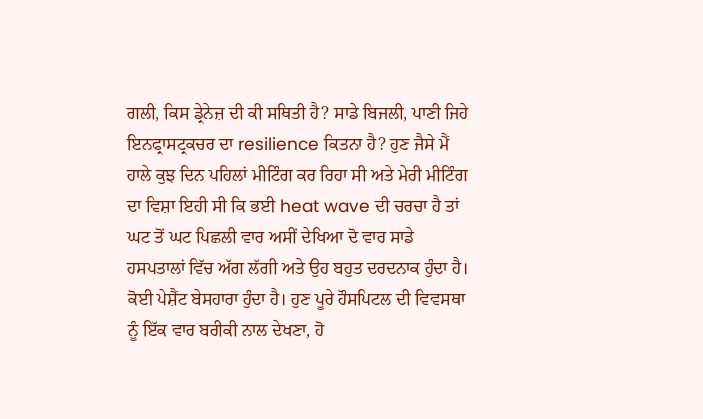ਗਲੀ, ਕਿਸ ਡ੍ਰੇਨੇਜ਼ ਦੀ ਕੀ ਸਥਿਤੀ ਹੈ? ਸਾਡੇ ਬਿਜਲੀ, ਪਾਣੀ ਜਿਹੇ ਇਨਫ੍ਰਾਸਟ੍ਰਕਚਰ ਦਾ resilience ਕਿਤਨਾ ਹੈ? ਹੁਣ ਜੈਸੇ ਮੈਂ ਹਾਲੇ ਕੁਝ ਦਿਨ ਪਹਿਲਾਂ ਮੀਟਿੰਗ ਕਰ ਰਿਹਾ ਸੀ ਅਤੇ ਮੇਰੀ ਮੀਟਿੰਗ ਦਾ ਵਿਸ਼ਾ ਇਹੀ ਸੀ ਕਿ ਭਈ heat wave ਦੀ ਚਰਚਾ ਹੈ ਤਾਂ ਘਟ ਤੋਂ ਘਟ ਪਿਛਲੀ ਵਾਰ ਅਸੀਂ ਦੇਖਿਆ ਦੋ ਵਾਰ ਸਾਡੇ ਹਸਪਤਾਲਾਂ ਵਿੱਚ ਅੱਗ ਲੱਗੀ ਅਤੇ ਉਹ ਬਹੁਤ ਦਰਦਨਾਕ ਹੁੰਦਾ ਹੈ। ਕੋਈ ਪੇਸ਼ੈਂਟ ਬੇਸਹਾਰਾ ਹੁੰਦਾ ਹੈ। ਹੁਣ ਪੂਰੇ ਹੌਸਪਿਟਲ ਦੀ ਵਿਵਸਥਾ ਨੂੰ ਇੱਕ ਵਾਰ ਬਰੀਕੀ ਨਾਲ ਦੇਖਣਾ, ਹੋ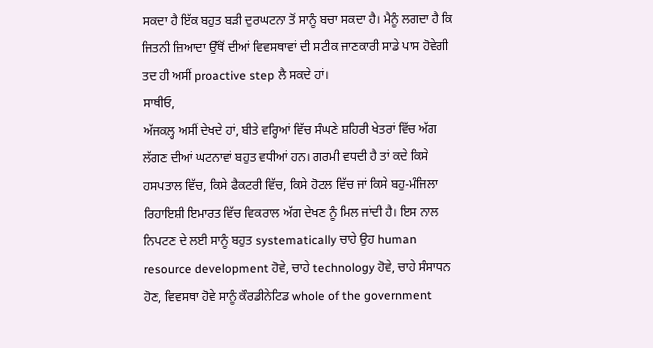ਸਕਦਾ ਹੈ ਇੱਕ ਬਹੁਤ ਬੜੀ ਦੁਰਘਟਨਾ ਤੋਂ ਸਾਨੂੰ ਬਚਾ ਸਕਦਾ ਹੈ। ਮੈਨੂੰ ਲਗਦਾ ਹੈ ਕਿ ਜਿਤਨੀ ਜ਼ਿਆਦਾ ਉੱਥੋਂ ਦੀਆਂ ਵਿਵਸਥਾਵਾਂ ਦੀ ਸਟੀਕ ਜਾਣਕਾਰੀ ਸਾਡੇ ਪਾਸ ਹੋਵੇਗੀ ਤਦ ਹੀ ਅਸੀਂ proactive step ਲੈ ਸਕਦੇ ਹਾਂ।
ਸਾਥੀਓ,
ਅੱਜਕਲ੍ਹ ਅਸੀਂ ਦੇਖਦੇ ਹਾਂ, ਬੀਤੇ ਵਰ੍ਹਿਆਂ ਵਿੱਚ ਸੰਘਣੇ ਸ਼ਹਿਰੀ ਖੇਤਰਾਂ ਵਿੱਚ ਅੱਗ ਲੱਗਣ ਦੀਆਂ ਘਟਨਾਵਾਂ ਬਹੁਤ ਵਧੀਆਂ ਹਨ। ਗਰਮੀ ਵਧਦੀ ਹੈ ਤਾਂ ਕਦੇ ਕਿਸੇ ਹਸਪਤਾਲ ਵਿੱਚ, ਕਿਸੇ ਫੈਕਟਰੀ ਵਿੱਚ, ਕਿਸੇ ਹੋਟਲ ਵਿੱਚ ਜਾਂ ਕਿਸੇ ਬਹੁ-ਮੰਜਿਲਾ ਰਿਹਾਇਸ਼ੀ ਇਮਾਰਤ ਵਿੱਚ ਵਿਕਰਾਲ ਅੱਗ ਦੇਖਣ ਨੂੰ ਮਿਲ ਜਾਂਦੀ ਹੈ। ਇਸ ਨਾਲ ਨਿਪਟਣ ਦੇ ਲਈ ਸਾਨੂੰ ਬਹੁਤ systematically ਚਾਹੇ ਉਹ human resource development ਹੋਵੇ, ਚਾਹੇ technology ਹੋਵੇ, ਚਾਹੇ ਸੰਸਾਧਨ ਹੋਣ, ਵਿਵਸਥਾ ਹੋਵੇ ਸਾਨੂੰ ਕੌਰਡੀਨੇਟਿਡ whole of the government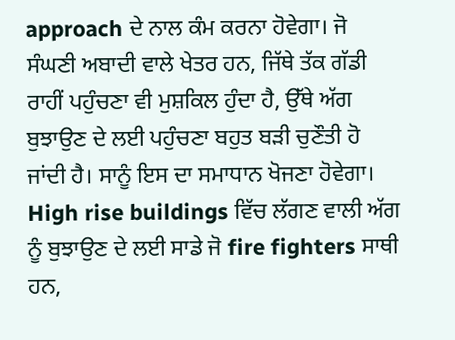approach ਦੇ ਨਾਲ ਕੰਮ ਕਰਨਾ ਹੋਵੇਗਾ। ਜੋ ਸੰਘਣੀ ਅਬਾਦੀ ਵਾਲੇ ਖੇਤਰ ਹਨ, ਜਿੱਥੇ ਤੱਕ ਗੱਡੀ ਰਾਹੀਂ ਪਹੁੰਚਣਾ ਵੀ ਮੁਸ਼ਕਿਲ ਹੁੰਦਾ ਹੈ, ਉੱਥੇ ਅੱਗ ਬੁਝਾਉਣ ਦੇ ਲਈ ਪਹੁੰਚਣਾ ਬਹੁਤ ਬੜੀ ਚੁਣੌਤੀ ਹੋ ਜਾਂਦੀ ਹੈ। ਸਾਨੂੰ ਇਸ ਦਾ ਸਮਾਧਾਨ ਖੋਜਣਾ ਹੋਵੇਗਾ। High rise buildings ਵਿੱਚ ਲੱਗਣ ਵਾਲੀ ਅੱਗ ਨੂੰ ਬੁਝਾਉਣ ਦੇ ਲਈ ਸਾਡੇ ਜੋ fire fighters ਸਾਥੀ ਹਨ,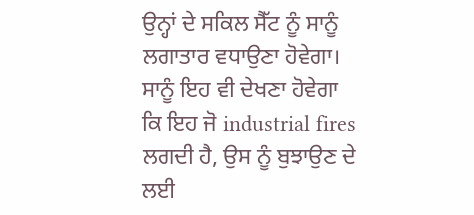ਉਨ੍ਹਾਂ ਦੇ ਸਕਿਲ ਸੈੱਟ ਨੂੰ ਸਾਨੂੰ ਲਗਾਤਾਰ ਵਧਾਉਣਾ ਹੋਵੇਗਾ। ਸਾਨੂੰ ਇਹ ਵੀ ਦੇਖਣਾ ਹੋਵੇਗਾ ਕਿ ਇਹ ਜੋ industrial fires ਲਗਦੀ ਹੈ, ਉਸ ਨੂੰ ਬੁਝਾਉਣ ਦੇ ਲਈ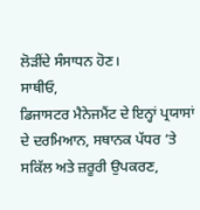ਲੋੜੀਂਦੇ ਸੰਸਾਧਨ ਹੋਣ।
ਸਾਥੀਓ,
ਡਿਜਾਸਟਰ ਮੈਨੇਜਮੈਂਟ ਦੇ ਇਨ੍ਹਾਂ ਪ੍ਰਯਾਸਾਂ ਦੇ ਦਰਮਿਆਨ, ਸਥਾਨਕ ਪੱਧਰ ‘ਤੇ ਸਕਿੱਲ ਅਤੇ ਜ਼ਰੂਰੀ ਉਪਕਰਣ,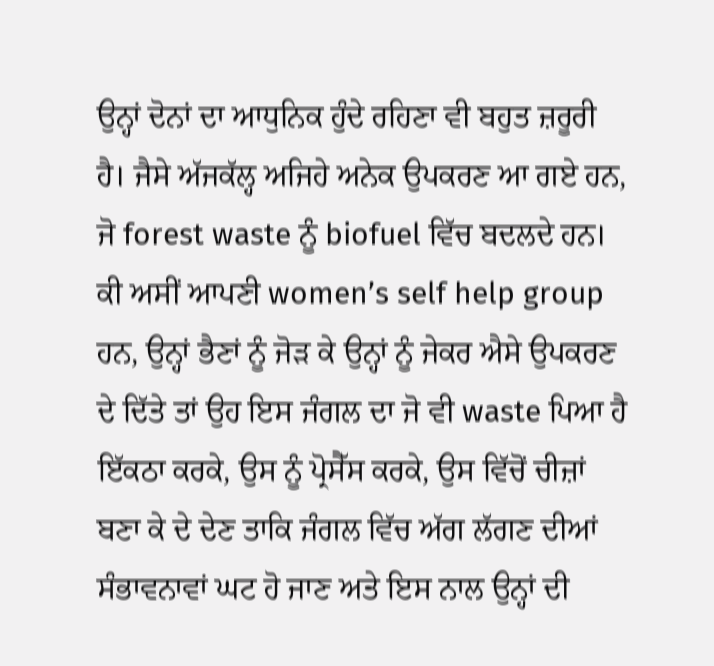ਉਨ੍ਹਾਂ ਦੋਨਾਂ ਦਾ ਆਧੁਨਿਕ ਹੁੰਦੇ ਰਹਿਣਾ ਵੀ ਬਹੁਤ ਜ਼ਰੂਰੀ ਹੈ। ਜੈਸੇ ਅੱਜਕੱਲ੍ਹ ਅਜਿਹੇ ਅਨੇਕ ਉਪਕਰਣ ਆ ਗਏ ਹਨ, ਜੋ forest waste ਨੂੰ biofuel ਵਿੱਚ ਬਦਲਦੇ ਹਨ। ਕੀ ਅਸੀਂ ਆਪਣੀ women’s self help group ਹਨ, ਉਨ੍ਹਾਂ ਭੈਣਾਂ ਨੂੰ ਜੋੜ ਕੇ ਉਨ੍ਹਾਂ ਨੂੰ ਜੇਕਰ ਐਸੇ ਉਪਕਰਣ ਦੇ ਦਿੱਤੇ ਤਾਂ ਉਹ ਇਸ ਜੰਗਲ ਦਾ ਜੋ ਵੀ waste ਪਿਆ ਹੈ ਇੱਕਠਾ ਕਰਕੇ, ਉਸ ਨੂੰ ਪ੍ਰੋਸੈੱਸ ਕਰਕੇ, ਉਸ ਵਿੱਚੋਂ ਚੀਜ਼ਾਂ ਬਣਾ ਕੇ ਦੇ ਦੇਣ ਤਾਕਿ ਜੰਗਲ ਵਿੱਚ ਅੱਗ ਲੱਗਣ ਦੀਆਂ ਸੰਭਾਵਨਾਵਾਂ ਘਟ ਹੋ ਜਾਣ ਅਤੇ ਇਸ ਨਾਲ ਉਨ੍ਹਾਂ ਦੀ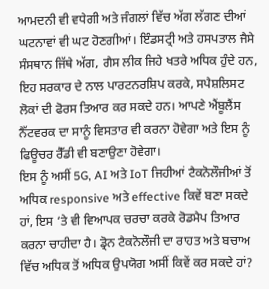ਆਮਦਨੀ ਵੀ ਵਧੇਗੀ ਅਤੇ ਜੰਗਲਾਂ ਵਿੱਚ ਅੱਗ ਲੱਗਣ ਦੀਆਂ ਘਟਨਾਵਾਂ ਵੀ ਘਟ ਹੋਣਗੀਆਂ। ਇੰਡਸਟ੍ਰੀ ਅਤੇ ਹਸਪਤਾਲ ਜੈਸੇ ਸੰਸਥਾਨ ਜਿੱਥੇ ਅੱਗ, ਗੈਸ ਲੀਕ ਜਿਹੇ ਖਤਰੇ ਅਧਿਕ ਹੁੰਦੇ ਹਨ, ਇਹ ਸਰਕਾਰ ਦੇ ਨਾਲ ਪਾਰਟਨਰਸ਼ਿਪ ਕਰਕੇ, ਸਪੈਸ਼ਲਿਸਟ ਲੋਕਾਂ ਦੀ ਫੋਰਸ ਤਿਆਰ ਕਰ ਸਕਦੇ ਹਨ। ਆਪਣੇ ਐਂਬੂਲੈਂਸ ਨੈੱਟਵਰਕ ਦਾ ਸਾਨੂੰ ਵਿਸਤਾਰ ਵੀ ਕਰਨਾ ਹੋਵੇਗਾ ਅਤੇ ਇਸ ਨੂੰ ਫਿਊਚਰ ਰੈੱਡੀ ਵੀ ਬਣਾਉਣਾ ਹੋਵੇਗਾ।
ਇਸ ਨੂੰ ਅਸੀਂ 5G, AI ਅਤੇ IoT ਜਿਹੀਆਂ ਟੈਕਨੋਲੌਜੀਆਂ ਤੋਂ ਅਧਿਕ responsive ਅਤੇ effective ਕਿਵੇਂ ਬਣਾ ਸਕਦੇ ਹਾਂ, ਇਸ ‘ਤੇ ਵੀ ਵਿਆਪਕ ਚਰਚਾ ਕਰਕੇ ਰੋਡਮੈਪ ਤਿਆਰ ਕਰਨਾ ਚਾਹੀਦਾ ਹੈ। ਡ੍ਰੋਨ ਟੈਕਨੋਲੌਜੀ ਦਾ ਰਾਹਤ ਅਤੇ ਬਚਾਅ ਵਿੱਚ ਅਧਿਕ ਤੋਂ ਅਧਿਕ ਉਪਯੋਗ ਅਸੀਂ ਕਿਵੇਂ ਕਰ ਸਕਦੇ ਹਾਂ?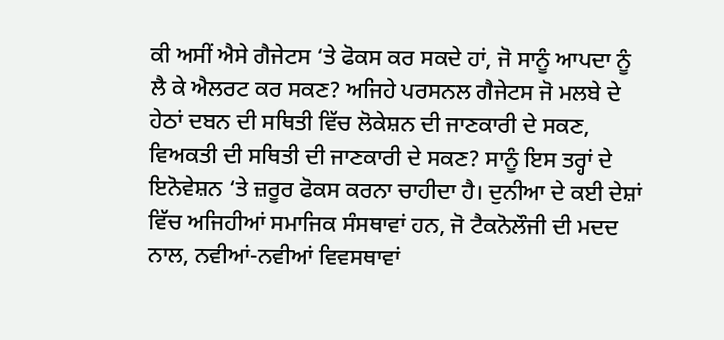ਕੀ ਅਸੀਂ ਐਸੇ ਗੈਜੇਟਸ ‘ਤੇ ਫੋਕਸ ਕਰ ਸਕਦੇ ਹਾਂ, ਜੋ ਸਾਨੂੰ ਆਪਦਾ ਨੂੰ ਲੈ ਕੇ ਐਲਰਟ ਕਰ ਸਕਣ? ਅਜਿਹੇ ਪਰਸਨਲ ਗੈਜੇਟਸ ਜੋ ਮਲਬੇ ਦੇ ਹੇਠਾਂ ਦਬਨ ਦੀ ਸਥਿਤੀ ਵਿੱਚ ਲੋਕੇਸ਼ਨ ਦੀ ਜਾਣਕਾਰੀ ਦੇ ਸਕਣ, ਵਿਅਕਤੀ ਦੀ ਸਥਿਤੀ ਦੀ ਜਾਣਕਾਰੀ ਦੇ ਸਕਣ? ਸਾਨੂੰ ਇਸ ਤਰ੍ਹਾਂ ਦੇ ਇਨੋਵੇਸ਼ਨ ‘ਤੇ ਜ਼ਰੂਰ ਫੋਕਸ ਕਰਨਾ ਚਾਹੀਦਾ ਹੈ। ਦੁਨੀਆ ਦੇ ਕਈ ਦੇਸ਼ਾਂ ਵਿੱਚ ਅਜਿਹੀਆਂ ਸਮਾਜਿਕ ਸੰਸਥਾਵਾਂ ਹਨ, ਜੋ ਟੈਕਨੋਲੌਜੀ ਦੀ ਮਦਦ ਨਾਲ, ਨਵੀਆਂ-ਨਵੀਆਂ ਵਿਵਸਥਾਵਾਂ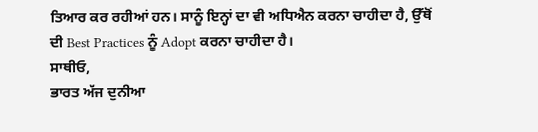ਤਿਆਰ ਕਰ ਰਹੀਆਂ ਹਨ। ਸਾਨੂੰ ਇਨ੍ਹਾਂ ਦਾ ਵੀ ਅਧਿਐਨ ਕਰਨਾ ਚਾਹੀਦਾ ਹੈ, ਉੱਥੋਂ ਦੀ Best Practices ਨੂੰ Adopt ਕਰਨਾ ਚਾਹੀਦਾ ਹੈ।
ਸਾਥੀਓ,
ਭਾਰਤ ਅੱਜ ਦੁਨੀਆ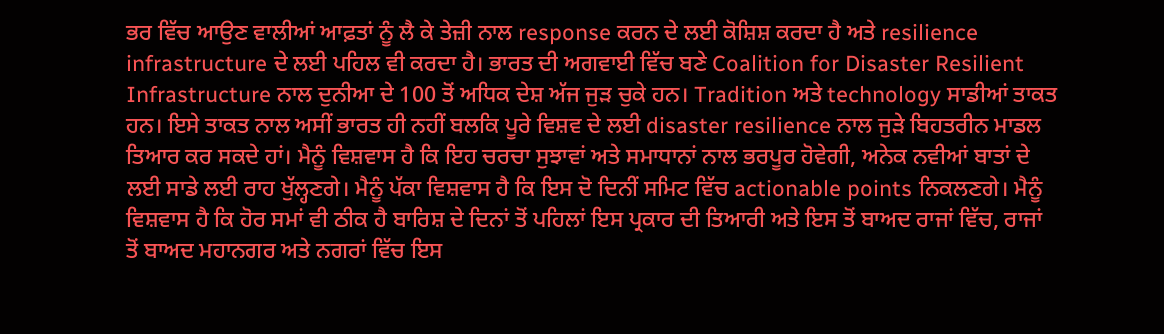ਭਰ ਵਿੱਚ ਆਉਣ ਵਾਲੀਆਂ ਆਫ਼ਤਾਂ ਨੂੰ ਲੈ ਕੇ ਤੇਜ਼ੀ ਨਾਲ response ਕਰਨ ਦੇ ਲਈ ਕੋਸ਼ਿਸ਼ ਕਰਦਾ ਹੈ ਅਤੇ resilience infrastructure ਦੇ ਲਈ ਪਹਿਲ ਵੀ ਕਰਦਾ ਹੈ। ਭਾਰਤ ਦੀ ਅਗਵਾਈ ਵਿੱਚ ਬਣੇ Coalition for Disaster Resilient Infrastructure ਨਾਲ ਦੁਨੀਆ ਦੇ 100 ਤੋਂ ਅਧਿਕ ਦੇਸ਼ ਅੱਜ ਜੁੜ ਚੁਕੇ ਹਨ। Tradition ਅਤੇ technology ਸਾਡੀਆਂ ਤਾਕਤ ਹਨ। ਇਸੇ ਤਾਕਤ ਨਾਲ ਅਸੀਂ ਭਾਰਤ ਹੀ ਨਹੀਂ ਬਲਕਿ ਪੂਰੇ ਵਿਸ਼ਵ ਦੇ ਲਈ disaster resilience ਨਾਲ ਜੁੜੇ ਬਿਹਤਰੀਨ ਮਾਡਲ ਤਿਆਰ ਕਰ ਸਕਦੇ ਹਾਂ। ਮੈਨੂੰ ਵਿਸ਼ਵਾਸ ਹੈ ਕਿ ਇਹ ਚਰਚਾ ਸੁਝਾਵਾਂ ਅਤੇ ਸਮਾਧਾਨਾਂ ਨਾਲ ਭਰਪੂਰ ਹੋਵੇਗੀ, ਅਨੇਕ ਨਵੀਆਂ ਬਾਤਾਂ ਦੇ ਲਈ ਸਾਡੇ ਲਈ ਰਾਹ ਖੁੱਲ੍ਹਣਗੇ। ਮੈਨੂੰ ਪੱਕਾ ਵਿਸ਼ਵਾਸ ਹੈ ਕਿ ਇਸ ਦੋ ਦਿਨੀਂ ਸਮਿਟ ਵਿੱਚ actionable points ਨਿਕਲਣਗੇ। ਮੈਨੂੰ ਵਿਸ਼ਵਾਸ ਹੈ ਕਿ ਹੋਰ ਸਮਾਂ ਵੀ ਠੀਕ ਹੈ ਬਾਰਿਸ਼ ਦੇ ਦਿਨਾਂ ਤੋਂ ਪਹਿਲਾਂ ਇਸ ਪ੍ਰਕਾਰ ਦੀ ਤਿਆਰੀ ਅਤੇ ਇਸ ਤੋਂ ਬਾਅਦ ਰਾਜਾਂ ਵਿੱਚ, ਰਾਜਾਂ ਤੋਂ ਬਾਅਦ ਮਹਾਨਗਰ ਅਤੇ ਨਗਰਾਂ ਵਿੱਚ ਇਸ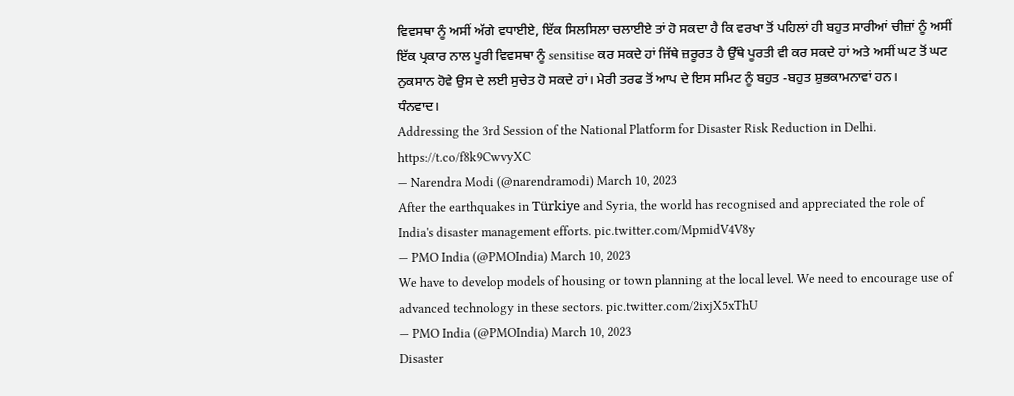ਵਿਵਸਥਾ ਨੂੰ ਅਸੀਂ ਅੱਗੇ ਵਧਾਈਏ, ਇੱਕ ਸਿਲਸਿਲਾ ਚਲਾਈਏ ਤਾਂ ਹੋ ਸਕਦਾ ਹੈ ਕਿ ਵਰਖਾ ਤੋਂ ਪਹਿਲਾਂ ਹੀ ਬਹੁਤ ਸਾਰੀਆਂ ਚੀਜ਼ਾਂ ਨੂੰ ਅਸੀਂ ਇੱਕ ਪ੍ਰਕਾਰ ਨਾਲ ਪੂਰੀ ਵਿਵਸਥਾ ਨੂੰ sensitise ਕਰ ਸਕਦੇ ਹਾਂ ਜਿੱਥੇ ਜ਼ਰੂਰਤ ਹੈ ਉੱਥੇ ਪੂਰਤੀ ਵੀ ਕਰ ਸਕਦੇ ਹਾਂ ਅਤੇ ਅਸੀਂ ਘਟ ਤੋਂ ਘਟ ਨੁਕਸਾਨ ਹੋਵੇ ਉਸ ਦੇ ਲਈ ਸੁਚੇਤ ਹੋ ਸਕਦੇ ਹਾਂ। ਮੇਰੀ ਤਰਫ ਤੋਂ ਆਪ ਦੇ ਇਸ ਸਮਿਟ ਨੂੰ ਬਹੁਤ -ਬਹੁਤ ਸ਼ੁਭਕਾਮਨਾਵਾਂ ਹਨ।
ਧੰਨਵਾਦ।
Addressing the 3rd Session of the National Platform for Disaster Risk Reduction in Delhi. https://t.co/f8k9CwvyXC
— Narendra Modi (@narendramodi) March 10, 2023
After the earthquakes in Türkiye and Syria, the world has recognised and appreciated the role of India's disaster management efforts. pic.twitter.com/MpmidV4V8y
— PMO India (@PMOIndia) March 10, 2023
We have to develop models of housing or town planning at the local level. We need to encourage use of advanced technology in these sectors. pic.twitter.com/2ixjX5xThU
— PMO India (@PMOIndia) March 10, 2023
Disaster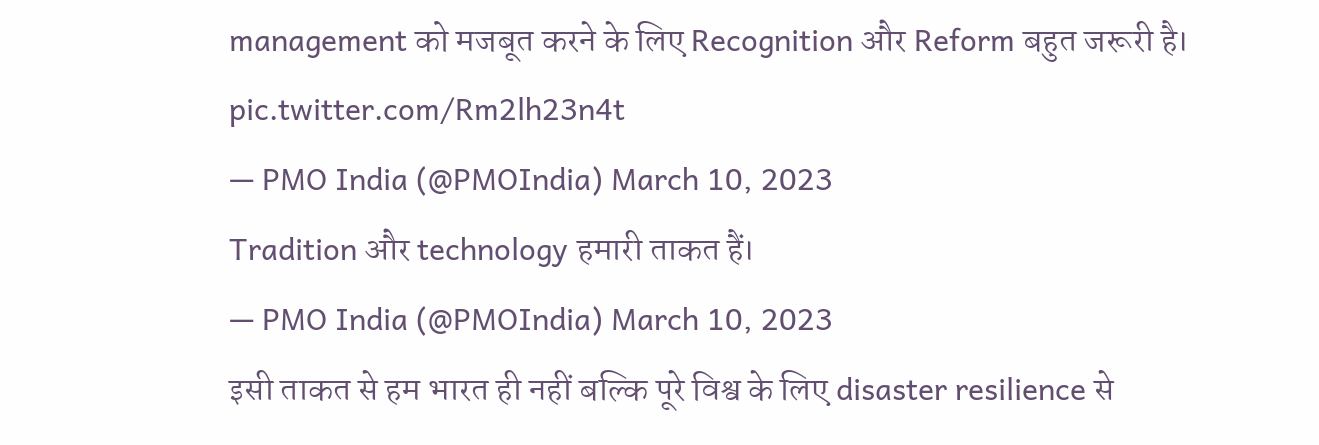management को मजबूत करने के लिए Recognition और Reform बहुत जरूरी है। pic.twitter.com/Rm2lh23n4t
— PMO India (@PMOIndia) March 10, 2023
Tradition और technology हमारी ताकत हैं।
— PMO India (@PMOIndia) March 10, 2023
इसी ताकत से हम भारत ही नहीं बल्कि पूरे विश्व के लिए disaster resilience से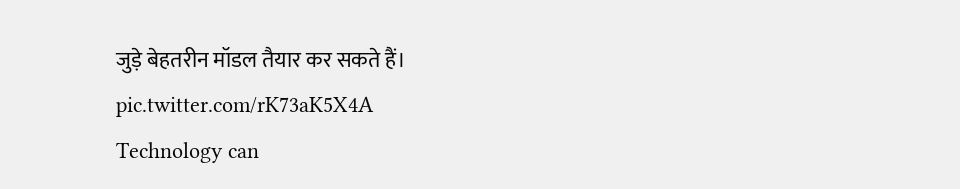जुड़े बेहतरीन मॉडल तैयार कर सकते हैं। pic.twitter.com/rK73aK5X4A
Technology can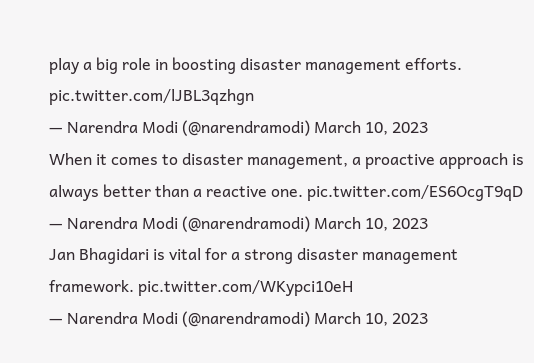play a big role in boosting disaster management efforts. pic.twitter.com/lJBL3qzhgn
— Narendra Modi (@narendramodi) March 10, 2023
When it comes to disaster management, a proactive approach is always better than a reactive one. pic.twitter.com/ES6OcgT9qD
— Narendra Modi (@narendramodi) March 10, 2023
Jan Bhagidari is vital for a strong disaster management framework. pic.twitter.com/WKypci10eH
— Narendra Modi (@narendramodi) March 10, 2023